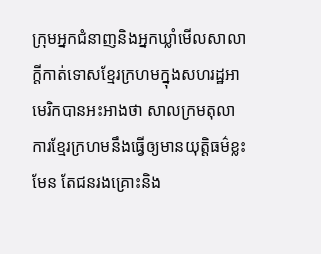ក្រុមអ្នកជំនាញនិងអ្នកឃ្លាំមើលសាលាក្តីកាត់ទោសខ្មែរក្រហមក្នុងសហរដ្ឋអាមេរិកបានអះអាងថា សាលក្រមតុលាការខ្មែរក្រហមនឹងធ្វើឲ្យមានយុត្តិធម៌ខ្លះមែន តែជនរងគ្រោះនិង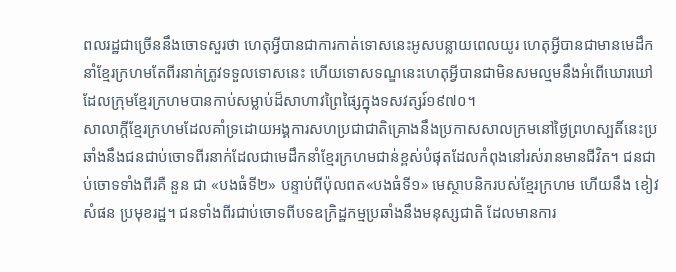ពលរដ្ឋជាច្រើននឹងចោទសួរថា ហេតុអ្វីបានជាការកាត់ទោសនេះអូសបន្លាយពេលយូរ ហេតុអ្វីបានជាមានមេដឹកនាំខ្មែរក្រហមតែពីរនាក់ត្រូវទទួលទោសនេះ ហើយទោសទណ្ឌនេះហេតុអ្វីបានជាមិនសមល្មមនឹងអំពើឃោរឃៅដែលក្រុមខ្មែរក្រហមបានកាប់សម្លាប់ដ៏សាហាវព្រៃផ្សៃក្នុងទសវត្សរ៍១៩៧០។
សាលាក្តីខ្មែរក្រហមដែលគាំទ្រដោយអង្គការសហប្រជាជាតិគ្រោងនឹងប្រកាសសាលក្រមនៅថ្ងៃព្រហស្បតិ៍នេះប្រឆាំងនឹងជនជាប់ចោទពីរនាក់ដែលជាមេដឹកនាំខ្មែរក្រហមជាន់ខ្ពស់បំផុតដែលកំពុងនៅរស់រានមានជីវិត។ ជនជាប់ចោទទាំងពីរគឺ នួន ជា «បងធំទី២» បន្ទាប់ពីប៉ុលពត«បងធំទី១» មេស្ថាបនិករបស់ខ្មែរក្រហម ហើយនឹង ខៀវ សំផន ប្រមុខរដ្ឋ។ ជនទាំងពីរជាប់ចោទពីបទឧក្រិដ្ឋកម្មប្រឆាំងនឹងមនុស្សជាតិ ដែលមានការ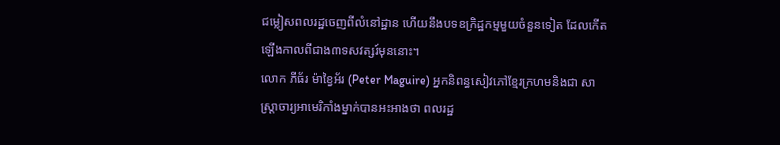ជម្លៀសពលរដ្ឋចេញពីលំនៅដ្ឋាន ហើយនឹងបទឧក្រិដ្ឋកម្មមួយចំនួនទៀត ដែលកើតឡើងកាលពីជាង៣ទសវត្សរ៍មុននោះ។
លោក ភីធ័រ ម៉ាខ្វៃអ័រ (Peter Maguire) អ្នកនិពន្ធសៀវភៅខ្មែរក្រហមនិងជា សាស្ត្រាចារ្យអាមេរិកាំងម្នាក់បានអះអាងថា ពលរដ្ឋ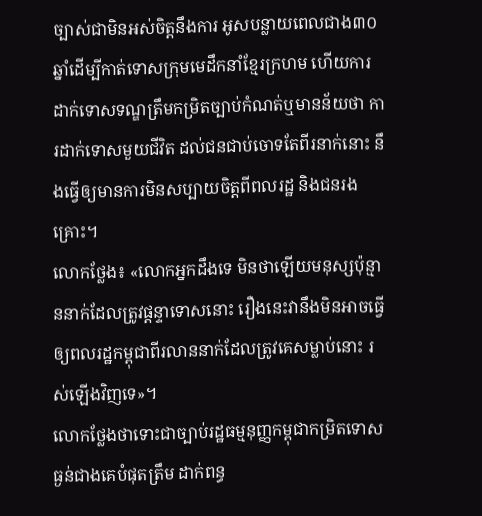ច្បាស់ជាមិនអស់ចិត្តនឹងការ អូសបន្លាយពេលជាង៣០ឆ្នាំដើម្បីកាត់ទោសក្រុមមេដឹកនាំខ្មែរក្រហម ហើយការ ដាក់ទោសទណ្ឌត្រឹមកម្រិតច្បាប់កំណត់ឬមានន័យថា ការដាក់ទោសមួយជីវិត ដល់ជនជាប់ចោទតែពីរនាក់នោះ នឹងធ្វើឲ្យមានការមិនសប្បាយចិត្តពីពលរដ្ឋ និងជនរងគ្រោះ។
លោកថ្លែង៖ «លោកអ្នកដឹងទេ មិនថាឡើយមនុស្សប៉ុន្មាននាក់ដែលត្រូវផ្តន្ទាទោសនោះ រឿងនេះវានឹងមិនអាចធ្វើឲ្យពលរដ្ឋកម្ពុជាពីរលាននាក់ដែលត្រូវគេសម្លាប់នោះ រស់ឡើងវិញទេ»។
លោកថ្លែងថាទោះជាច្បាប់រដ្ឋធម្មនុញ្ញកម្ពុជាកម្រិតទោសធ្ងន់ជាងគេបំផុតត្រឹម ដាក់ពន្ធ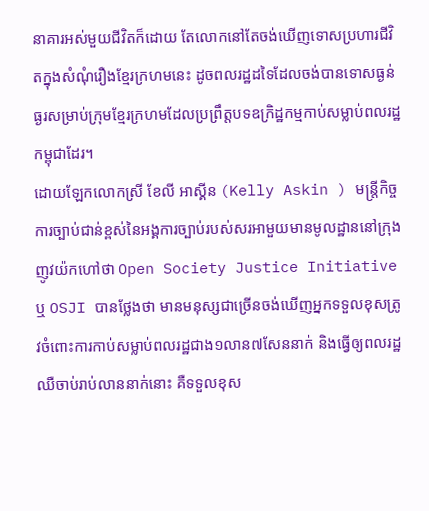នាគារអស់មួយជីវិតក៏ដោយ តែលោកនៅតែចង់ឃើញទោសប្រហារជីវិតក្នុងសំណុំរឿងខ្មែរក្រហមនេះ ដូចពលរដ្ឋដទៃដែលចង់បានទោសធ្ងន់ធ្ងរសម្រាប់ក្រុមខ្មែរក្រហមដែលប្រព្រឹត្តបទឧក្រិដ្ឋកម្មកាប់សម្លាប់ពលរដ្ឋកម្ពុជាដែរ។
ដោយឡែកលោកស្រី ខែលី អាស្គីន (Kelly Askin ) មន្ត្រីកិច្ចការច្បាប់ជាន់ខ្ពស់នៃអង្គការច្បាប់របស់សរអាមួយមានមូលដ្ឋាននៅក្រុងញូវយ៉កហៅថា Open Society Justice Initiative ឬ OSJI បានថ្លែងថា មានមនុស្សជាច្រើនចង់ឃើញអ្នកទទួលខុសត្រូវចំពោះការកាប់សម្លាប់ពលរដ្ឋជាង១លាន៧សែននាក់ និងធ្វើឲ្យពលរដ្ឋឈឺចាប់រាប់លាននាក់នោះ គឺទទួលខុស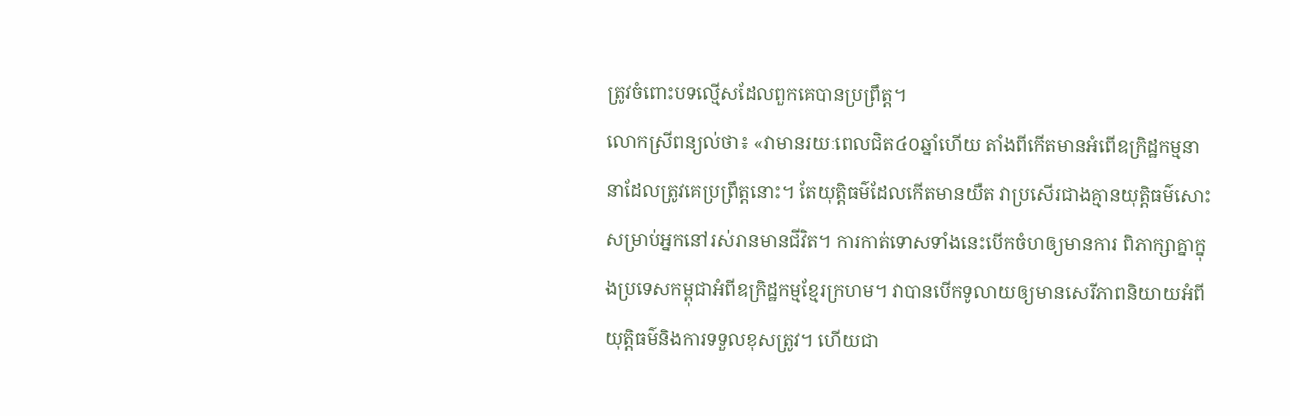ត្រូវចំពោះបទល្មើសដែលពួកគេបានប្រព្រឹត្ត។
លោកស្រីពន្យល់ថា៖ «វាមានរយៈពេលជិត៤០ឆ្នាំហើយ តាំងពីកើតមានអំពើឧក្រិដ្ឋកម្មនានាដែលត្រូវគេប្រព្រឹត្តនោះ។ តែយុត្តិធម៌ដែលកើតមានយឺត វាប្រសើរជាងគ្មានយុត្តិធម៌សោះសម្រាប់អ្នកនៅរស់រានមានជីវិត។ ការកាត់ទោសទាំងនេះបើកចំហឲ្យមានការ ពិភាក្សាគ្នាក្នុងប្រទេសកម្ពុជាអំពីឧក្រិដ្ឋកម្មខ្មែរក្រហម។ វាបានបើកទូលាយឲ្យមានសេរីភាពនិយាយអំពីយុត្តិធម៌និងការទទួលខុសត្រូវ។ ហើយជា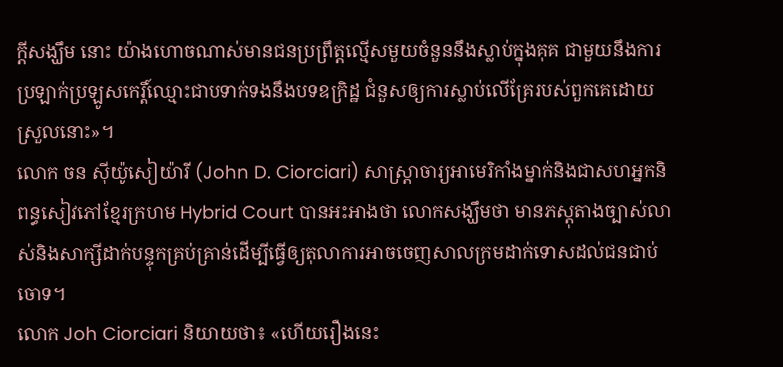ក្តីសង្ឃឹម នោះ យ៉ាងហោចណាស់មានជនប្រព្រឹត្តល្មើសមួយចំនួននឹងស្លាប់ក្នុងគុគ ជាមួយនឹងការប្រឡាក់ប្រឡូសកេរ្តិ៍ឈ្មោះជាបទាក់ទងនឹងបទឧក្រិដ្ឋ ជំនួសឲ្យការស្លាប់លើគ្រែរបស់ពួកគេដោយស្រួលនោះ»។
លោក ចន ស៊ីយ៉ូសៀយ៉ារី (John D. Ciorciari) សាស្ត្រាចារ្យអាមេរិកាំងម្នាក់និងជាសហអ្នកនិពន្ធសៀវភៅខ្មែរក្រហម Hybrid Court បានអះអាងថា លោកសង្ឃឹមថា មានភស្តុតាងច្បាស់លាស់និងសាក្សីដាក់បន្ទុកគ្រប់គ្រាន់ដើម្បីធ្វើឲ្យតុលាការអាចចេញសាលក្រមដាក់ទោសដល់ជនជាប់ចោទ។
លោក Joh Ciorciari និយាយថា៖ «ហើយរឿងនេះ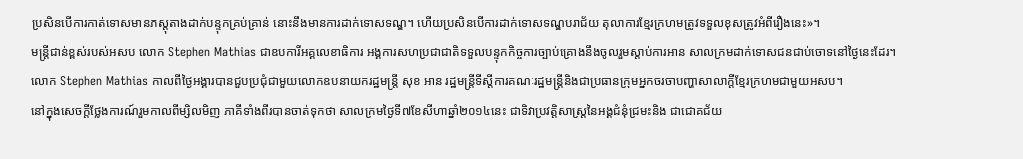ប្រសិនបើការកាត់ទោសមានភស្តុតាងដាក់បន្ទុកគ្រប់គ្រាន់ នោះនឹងមានការដាក់ទោសទណ្ឌ។ ហើយប្រសិនបើការដាក់ទោសទណ្ឌបរាជ័យ តុលាការខ្មែរក្រហមត្រូវទទួលខុសត្រូវអំពីរឿងនេះ»។
មន្ត្រីជាន់ខ្ពស់របស់អសប លោក Stephen Mathias ជាឧបការីអគ្គលេខាធិការ អង្គការសហប្រជាជាតិទទួលបន្ទុកកិច្ចការច្បាប់គ្រោងនឹងចូលរួមស្តាប់ការអាន សាលក្រមដាក់ទោសជនជាប់ចោទនៅថ្ងៃនេះដែរ។
លោក Stephen Mathias កាលពីថ្ងៃអង្គារបានជួបប្រជុំជាមួយលោកឧបនាយករដ្ឋមន្ត្រី សុខ អាន រដ្ឋមន្ត្រីទីស្តីការគណៈរដ្ឋមន្ត្រីនិងជាប្រធានក្រុមអ្នកចរចាបញ្ហាសាលាក្តីខ្មែរក្រហមជាមួយអសប។
នៅក្នុងសេចក្តីថ្លែងការណ៍រួមកាលពីម្សិលមិញ ភាគីទាំងពីរបានចាត់ទុកថា សាលក្រមថ្ងៃទី៧ខែសីហាឆ្នាំ២០១៤នេះ ជាទិវាប្រវត្តិសាស្ត្រនៃអង្គជំនុំជ្រមះនិង ជាជោគជ័យ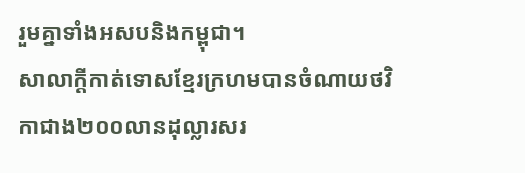រួមគ្នាទាំងអសបនិងកម្ពុជា។
សាលាក្តីកាត់ទោសខ្មែរក្រហមបានចំណាយថវិកាជាង២០០លានដុល្លារសរ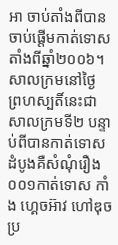អា ចាប់តាំងពីបានចាប់ផ្តើមកាត់ទោសតាំងពីឆ្នាំ២០០៦។ សាលក្រមនៅថ្ងៃ ព្រហស្បតិ៍នេះជាសាលក្រមទី២ បន្ទាប់ពីបានកាត់ទោសដំបូងគឺសំណុំរឿង០០១កាត់ទោស កាំង ហ្គេចអ៊ាវ ហៅឌុច ប្រ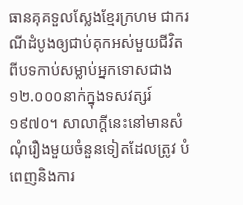ធានគុគទួលស្លែងខ្មែរក្រហម ជាករណីដំបូងឲ្យជាប់គុកអស់មួយជីវិតពីបទកាប់សម្លាប់អ្នកទោសជាង១២.០០០នាក់ក្នុងទសវត្សរ៍១៩៧០។ សាលាក្តីនេះនៅមានសំណុំរឿងមួយចំនួនទៀតដែលត្រូវ បំពេញនិងការ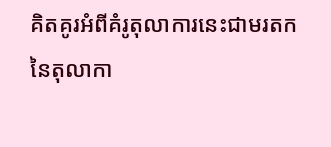គិតគូរអំពីគំរូតុលាការនេះជាមរតកនៃតុលាកា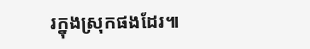រក្នុងស្រុកផងដែរ៕